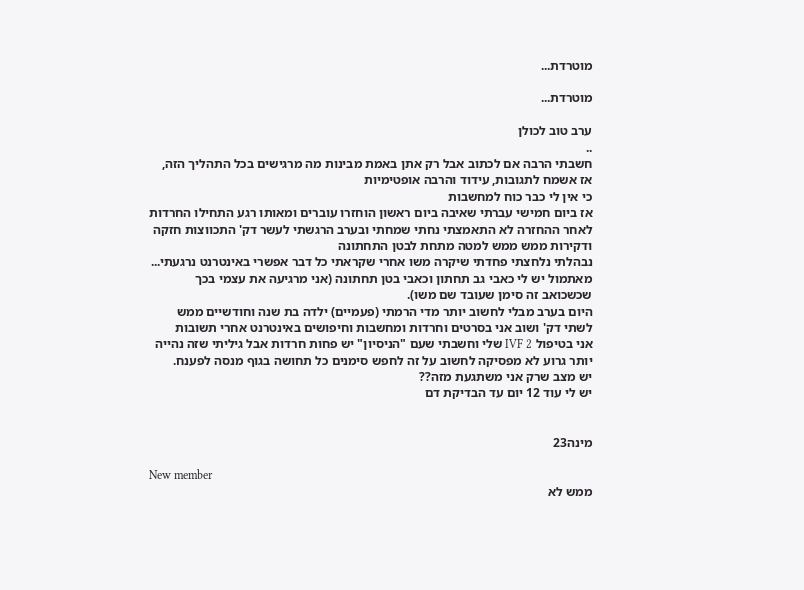מוטרדת...

מוטרדת...

ערב טוב לכולן
..
חשבתי הרבה אם לכתוב אבל רק אתן באמת מבינות מה מרגישים בכל התהליך הזה,
אז אשמח לתגובות, עידוד והרבה אופטימיות
כי אין לי כבר כוח למחשבות
אז ביום חמישי עברתי שאיבה ביום ראשון הוחזרו עוברים ומאותו רגע התחילו החרדות
לאחר ההחזרה לא התאמצתי נחתי שמחתי ובערב הרגשתי לעשר דק' התכווצות חזקה ודקירות ממש ממש למטה מתחת לבטן התחתונה
נבהלתי נלחצתי פחדתי שיקרה משו אחרי שקראתי כל דבר אפשרי באינטרנט נרגעתי...
מאתמול יש לי כאבי גב תחתון וכאבי בטן תחתונה (אני מרגיעה את עצמי בכך שכשכואב זה סימן שעובד שם משו).
היום בערב מבלי לחשוב יותר מדי הרמתי (פעמיים) ילדה בת שנה וחודשיים ממש לשתי דק' ושוב אני בסרטים וחרדות ומחשבות וחיפושים באינטרנט אחרי תשובות
אני בטיפול IVF 2 שלי וחשבתי שעם "הניסיון" יש פחות חרדות אבל גיליתי שזה נהייה יותר גרוע לא מפסיקה לחשוב על זה לחפש סימנים כל תחושה בגוף מנסה לפענח.
יש מצב שרק אני משתגעת מזה??
יש לי עוד 12 יום עד הבדיקת דם


מינה23

New member
ממש לא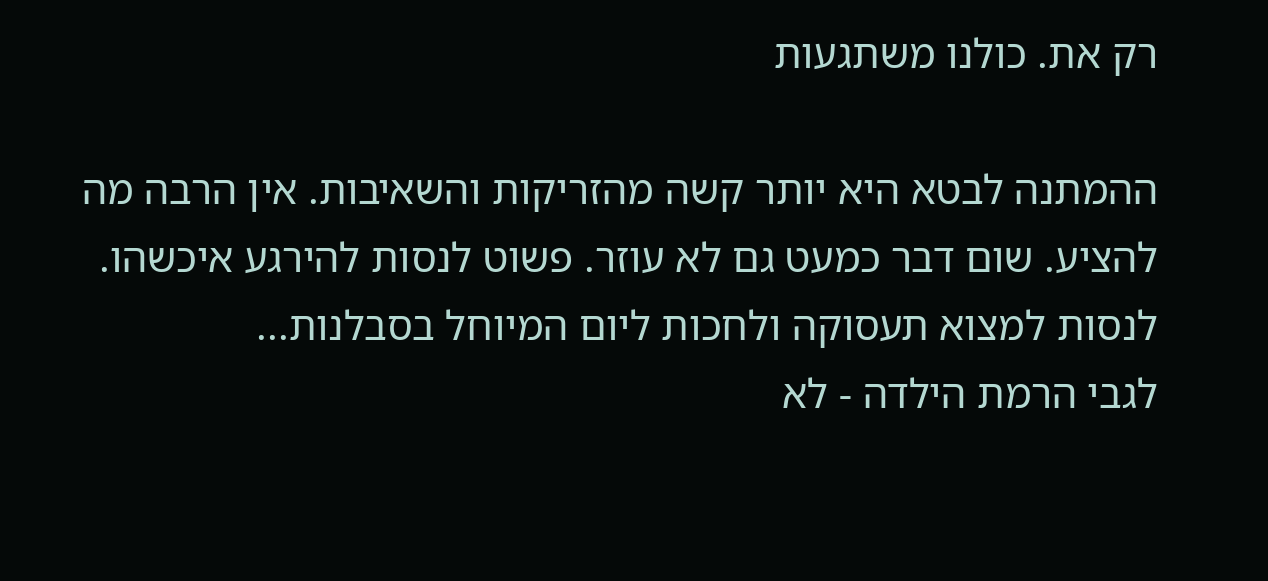רק את. כולנו משתגעות

ההמתנה לבטא היא יותר קשה מהזריקות והשאיבות. אין הרבה מה להציע. שום דבר כמעט גם לא עוזר. פשוט לנסות להירגע איכשהו. לנסות למצוא תעסוקה ולחכות ליום המיוחל בסבלנות...
לגבי הרמת הילדה - לא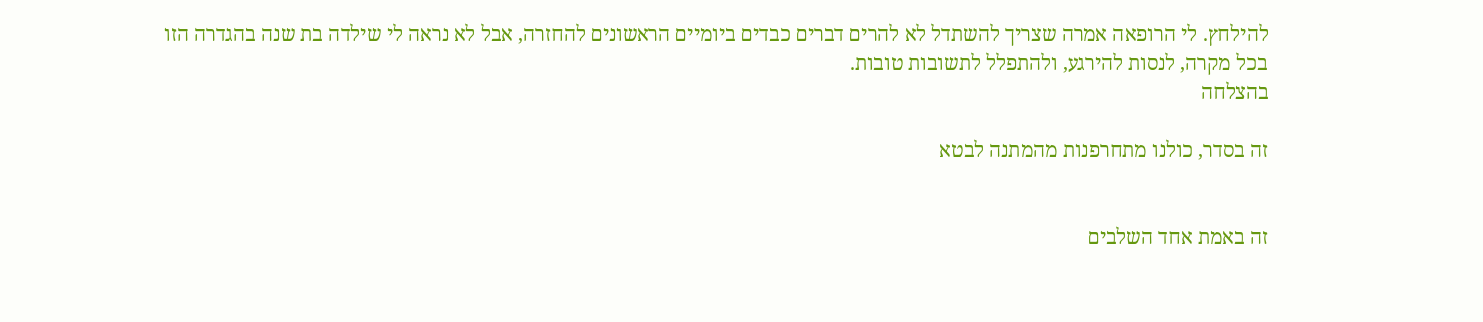להילחץ. לי הרופאה אמרה שצריך להשתדל לא להרים דברים כבדים ביומיים הראשונים להחזרה, אבל לא נראה לי שילדה בת שנה בהגדרה הזו
בכל מקרה, לנסות להירגע, ולהתפלל לתשובות טובות.
בהצלחה

זה בסדר, כולנו מתחרפנות מהמתנה לבטא


זה באמת אחד השלבים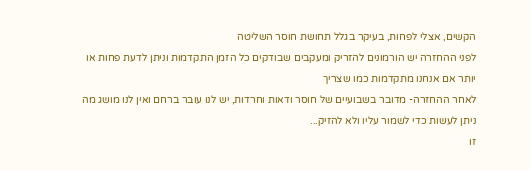הקשים, אצלי לפחות, בעיקר בגלל תחושת חוסר השליטה
לפני ההחזרה יש הורמונים להזריק ומעקבים שבודקים כל הזמן התקדמות וניתן לדעת פחות או יותר אם אנחנו מתקדמות כמו שצריך
לאחר ההחזרה- מדובר בשבועיים של חוסר ודאות וחרדות, יש לנו עובר ברחם ואין לנו מושג מה ניתן לעשות כדי לשמור עליו ולא להזיק...
זו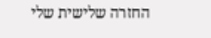החזרה שלישית שלי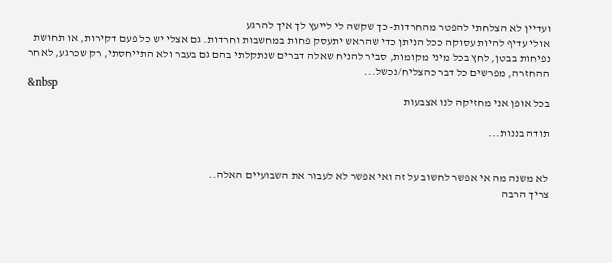ועדיין לא הצלחתי להפטר מהחרדות- כך שקשה לי לייעץ לך איך להרגע
אולי עדיף להיות עסוקה ככל הניתן כדי שהראש יתעסק פחות במחשבות וחרדות. גם אצלי יש כל פעם דקירות, או תחושת נפיחות בבטן, לחץ בכל מיני מקומות, סביר להניח שאלה דברים שנתקלתי בהם גם בעבר ולא התייחסתי, רק שכרגע, לאחר ההחזרה, מפרשים כל דבר כהצליח/נכשל...
&nbsp
בכל אופן אני מחזיקה לנו אצבעות

תודה בננות...


לא משנה מה אי אפשר לחשוב על זה ואי אפשר לא לעבור את השבועיים האלה..
צריך הרבה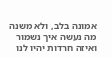אמונה בלב, ולא משנה מה נעשה איך נשמור ואיזה חרדות יהיו לנו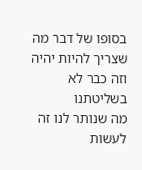בסופו של דבר מה שצריך להיות יהיה וזה כבר לא בשליטתנו
מה שנותר לנו זה לעשות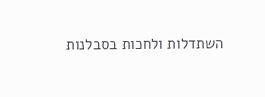השתדלות ולחכות בסבלנות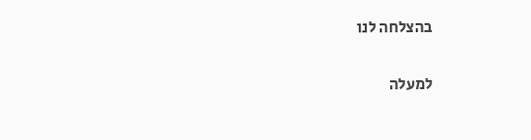בהצלחה לנו

למעלה